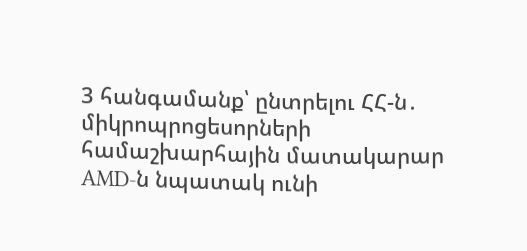3 հանգամանք՝ ընտրելու ՀՀ-ն․ միկրոպրոցեսորների համաշխարհային մատակարար AMD-ն նպատակ ունի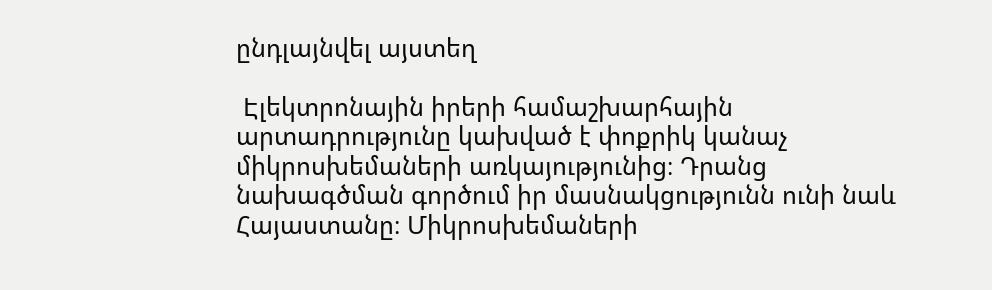ընդլայնվել այստեղ

 Էլեկտրոնային իրերի համաշխարհային արտադրությունը կախված է փոքրիկ կանաչ միկրոսխեմաների առկայությունից։ Դրանց նախագծման գործում իր մասնակցությունն ունի նաև Հայաստանը։ Միկրոսխեմաների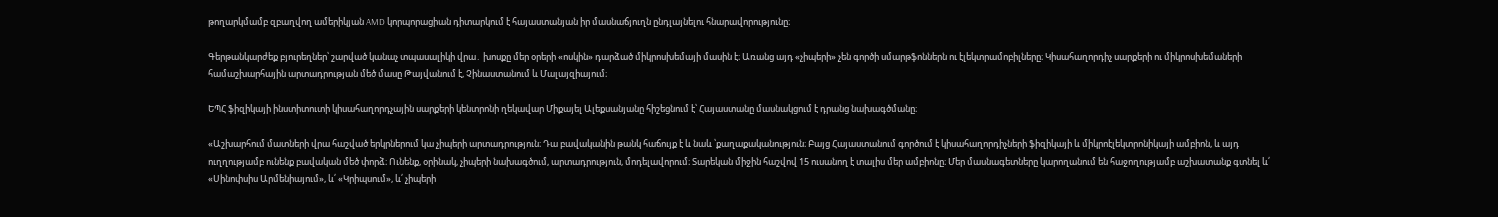թողարկմամբ զբաղվող ամերիկյան AMD կորպորացիան դիտարկում է հայաստանյան իր մասնաճյուղն ընդլայնելու հնարավորությունը։

Գերթանկարժեք բյուրեղներ՝ շարված կանաչ տպասալիկի վրա․ խոսքը մեր օրերի «ոսկին» դարձած միկրոսխեմայի մասին է։ Առանց այդ «չիպերի» չեն գործի սմարթֆոններն ու էլեկտրամոբիլները։ Կիսահաղորդիչ սարքերի ու միկրոսխեմաների համաշխարհային արտադրության մեծ մասը Թայվանում է, Չինաստանում և Մալայզիայում։

ԵՊՀ ֆիզիկայի ինստիտուտի կիսահաղորդչային սարքերի կենտրոնի ղեկավար Միքայել Ալեքսանյանը հիշեցնում է՝ Հայաստանը մասնակցում է դրանց նախագծմանը։

«Աշխարհում մատների վրա հաշված երկրներում կա չիպերի արտադրություն։ Դա բավականին թանկ հաճույք է և նաև ՝քաղաքականություն։ Բայց Հայաստանում գործում է կիսահաղորդիչների ֆիզիկայի և միկրոէլեկտրոնիկայի ամբիոն, և այդ ուղղությամբ ունենք բավական մեծ փորձ։ Ունենք, օրինակ, չիպերի նախագծում, արտադրություն, մոդելավորում։ Տարեկան միջին հաշվով 15 ուսանող է տալիս մեր ամբիոնը։ Մեր մասնագետները կարողանում են հաջողությամբ աշխատանք գտնել և՛ «Սինոփսիս Արմենիայում», և՛ «Կրիպսում», և՛ չիպերի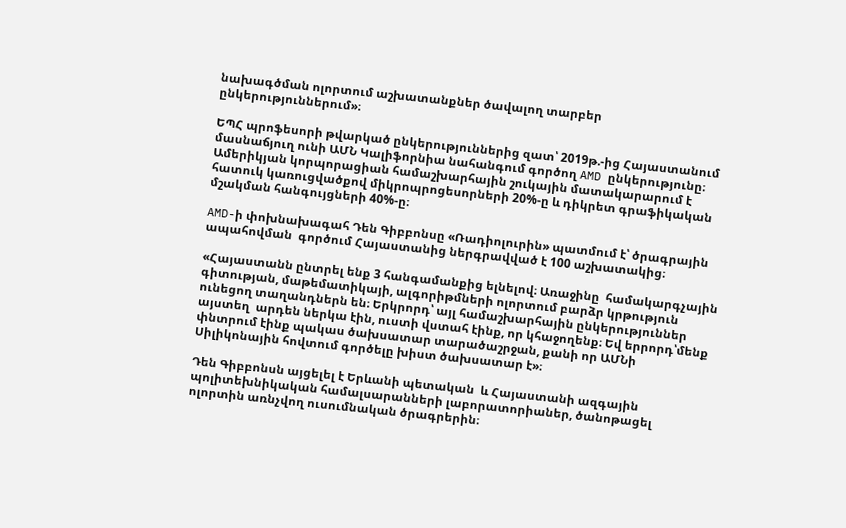նախագծման ոլորտում աշխատանքներ ծավալող տարբեր ընկերություններում»։

ԵՊՀ պրոֆեսորի թվարկած ընկերություններից զատ՝ 2019թ.-ից Հայաստանում մասնաճյուղ ունի ԱՄՆ Կալիֆորնիա նահանգում գործող AMD ընկերությունը։ Ամերիկյան կորպորացիան համաշխարհային շուկային մատակարարում է հատուկ կառուցվածքով միկրոպրոցեսորների 20%-ը և դիկրետ գրաֆիկական մշակման հանգույցների 40%-ը։

AMD-ի փոխնախագահ Դեն Գիբբոնսը «Ռադիոլուրին» պատմում է՝ ծրագրային ապահովման  գործում Հայաստանից ներգրավված է 100 աշխատակից։

«Հայաստանն ընտրել ենք 3 հանգամանքից ելնելով։ Առաջինը  համակարգչային գիտության, մաթեմատիկայի, ալգորիթմների ոլորտում բարձր կրթություն ունեցող տաղանդներն են։ Երկրորդ՝ այլ համաշխարհային ընկերություններ այստեղ  արդեն ներկա էին, ուստի վստահ էինք, որ կհաջողենք։ Եվ երրորդ՝մենք փնտրում էինք պակաս ծախսատար տարածաշրջան, քանի որ ԱՄՆի Սիլիկոնային հովտում գործելը խիստ ծախսատար է»։

Դեն Գիբբոնսն այցելել է Երևանի պետական  և Հայաստանի ազգային պոլիտեխնիկական համալսարանների լաբորատորիաներ, ծանոթացել ոլորտին առնչվող ուսումնական ծրագրերին։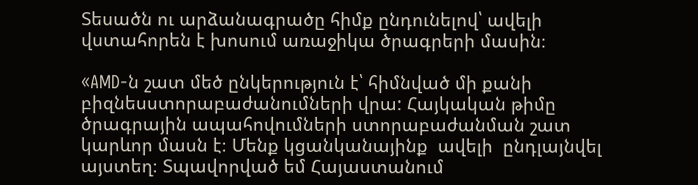Տեսածն ու արձանագրածը հիմք ընդունելով՝ ավելի վստահորեն է խոսում առաջիկա ծրագրերի մասին։

«AMD-ն շատ մեծ ընկերություն է՝ հիմնված մի քանի բիզնեսստորաբաժանումների վրա: Հայկական թիմը ծրագրային ապահովումների ստորաբաժանման շատ կարևոր մասն է։ Մենք կցանկանայինք  ավելի  ընդլայնվել այստեղ։ Տպավորված եմ Հայաստանում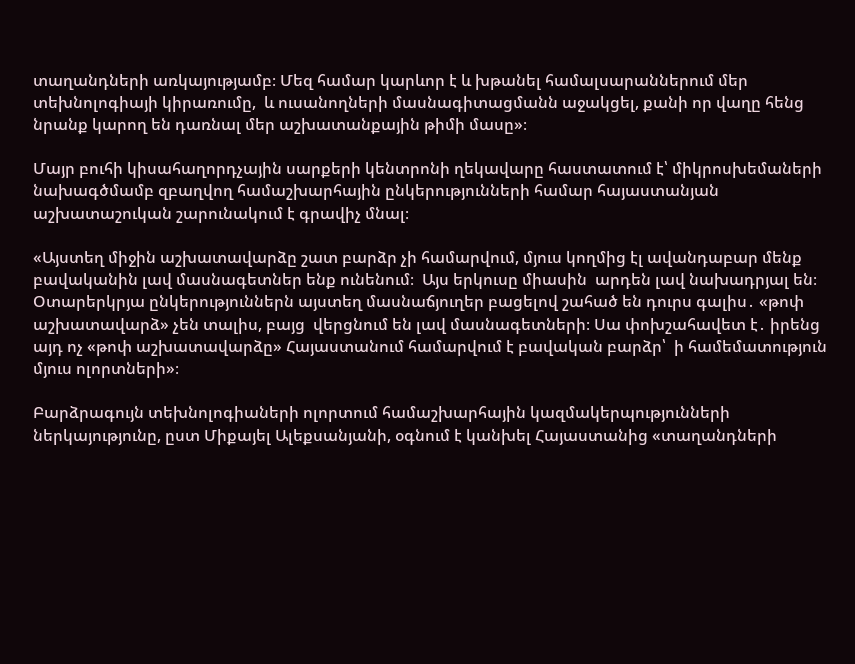տաղանդների առկայությամբ։ Մեզ համար կարևոր է և խթանել համալսարաններում մեր տեխնոլոգիայի կիրառումը,  և ուսանողների մասնագիտացմանն աջակցել, քանի որ վաղը հենց նրանք կարող են դառնալ մեր աշխատանքային թիմի մասը»։

Մայր բուհի կիսահաղորդչային սարքերի կենտրոնի ղեկավարը հաստատում է՝ միկրոսխեմաների նախագծմամբ զբաղվող համաշխարհային ընկերությունների համար հայաստանյան աշխատաշուկան շարունակում է գրավիչ մնալ։

«Այստեղ միջին աշխատավարձը շատ բարձր չի համարվում, մյուս կողմից էլ ավանդաբար մենք բավականին լավ մասնագետներ ենք ունենում։  Այս երկուսը միասին  արդեն լավ նախադրյալ են։ Օտարերկրյա ընկերություններն այստեղ մասնաճյուղեր բացելով շահած են դուրս գալիս․ «թոփ աշխատավարձ» չեն տալիս, բայց  վերցնում են լավ մասնագետների։ Սա փոխշահավետ է․ իրենց այդ ոչ «թոփ աշխատավարձը» Հայաստանում համարվում է բավական բարձր՝  ի համեմատություն մյուս ոլորտների»։

Բարձրագույն տեխնոլոգիաների ոլորտում համաշխարհային կազմակերպությունների ներկայությունը, ըստ Միքայել Ալեքսանյանի, օգնում է կանխել Հայաստանից «տաղանդների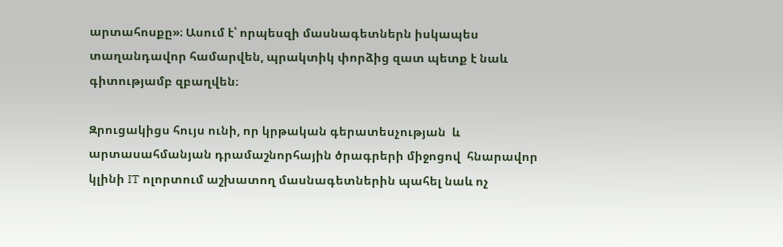արտահոսքը»։ Ասում է՝ որպեսզի մասնագետներն իսկապես տաղանդավոր համարվեն, պրակտիկ փորձից զատ պետք է նաև գիտությամբ զբաղվեն։

Զրուցակիցս հույս ունի, որ կրթական գերատեսչության  և արտասահմանյան դրամաշնորհային ծրագրերի միջոցով  հնարավոր կլինի IT ոլորտում աշխատող մասնագետներին պահել նաև ոչ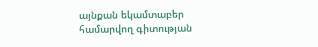այնքան եկամտաբեր համարվող գիտության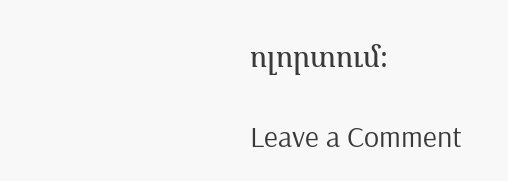ոլորտում։

Leave a Comment